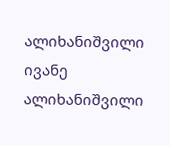ალიხანიშვილი ივანე
ალიხანიშვილი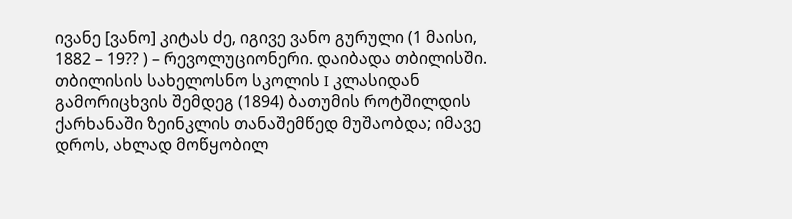ივანე [ვანო] კიტას ძე, იგივე ვანო გურული (1 მაისი, 1882 – 19?? ) – რევოლუციონერი. დაიბადა თბილისში. თბილისის სახელოსნო სკოლის I კლასიდან გამორიცხვის შემდეგ (1894) ბათუმის როტშილდის ქარხანაში ზეინკლის თანაშემწედ მუშაობდა; იმავე დროს, ახლად მოწყობილ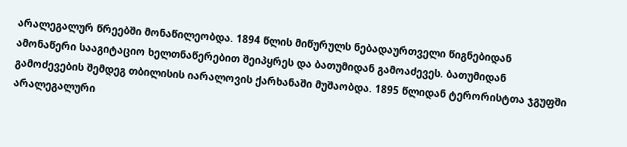არალეგალურ წრეებში მონაწილეობდა. 1894 წლის მიწურულს ნებადაურთველი წიგნებიდან ამონაწერი სააგიტაციო ხელთნაწერებით შეიპყრეს და ბათუმიდან გამოაძევეს. ბათუმიდან გამოძევების შემდეგ თბილისის იარალოვის ქარხანაში მუშაობდა. 1895 წლიდან ტერორისტთა ჯგუფში არალეგალური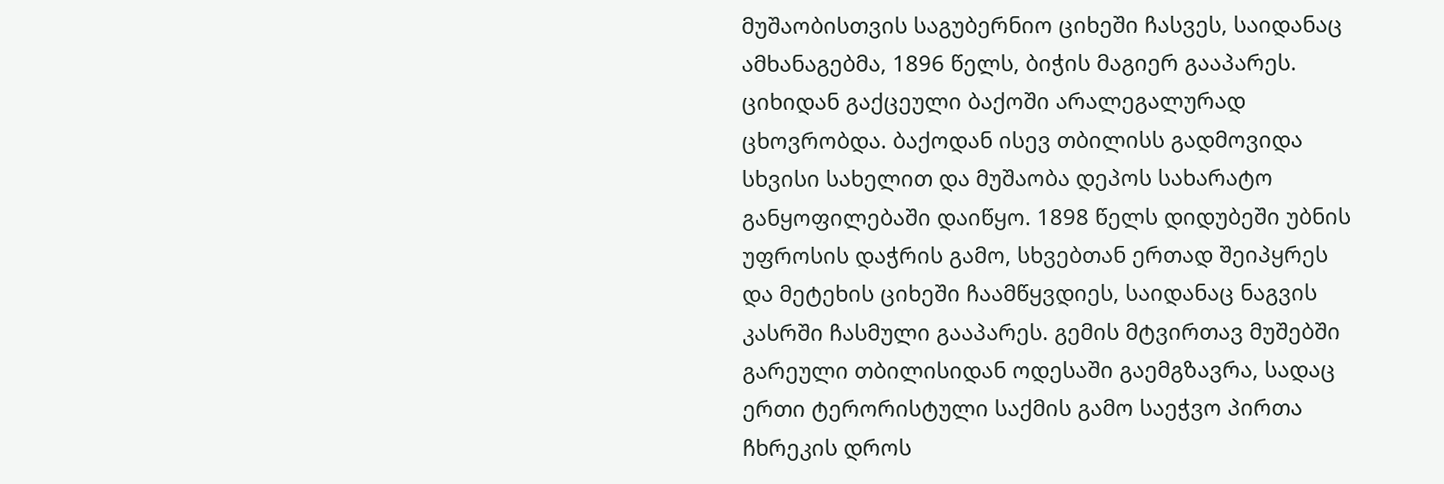მუშაობისთვის საგუბერნიო ციხეში ჩასვეს, საიდანაც ამხანაგებმა, 1896 წელს, ბიჭის მაგიერ გააპარეს. ციხიდან გაქცეული ბაქოში არალეგალურად ცხოვრობდა. ბაქოდან ისევ თბილისს გადმოვიდა სხვისი სახელით და მუშაობა დეპოს სახარატო განყოფილებაში დაიწყო. 1898 წელს დიდუბეში უბნის უფროსის დაჭრის გამო, სხვებთან ერთად შეიპყრეს და მეტეხის ციხეში ჩაამწყვდიეს, საიდანაც ნაგვის კასრში ჩასმული გააპარეს. გემის მტვირთავ მუშებში გარეული თბილისიდან ოდესაში გაემგზავრა, სადაც ერთი ტერორისტული საქმის გამო საეჭვო პირთა ჩხრეკის დროს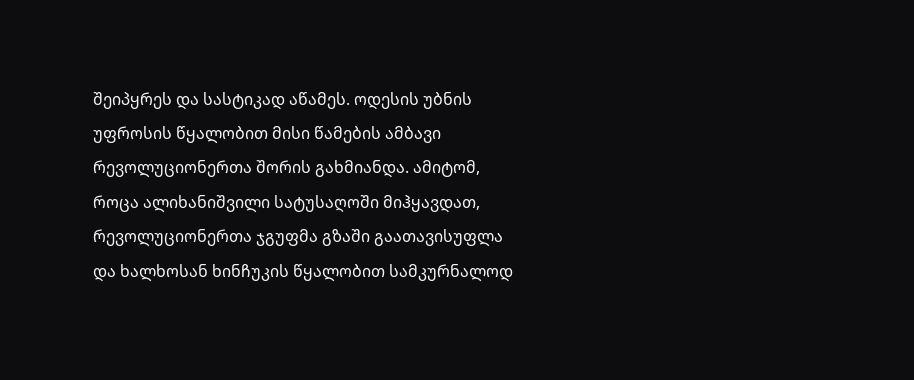შეიპყრეს და სასტიკად აწამეს. ოდესის უბნის უფროსის წყალობით მისი წამების ამბავი რევოლუციონერთა შორის გახმიანდა. ამიტომ, როცა ალიხანიშვილი სატუსაღოში მიჰყავდათ, რევოლუციონერთა ჯგუფმა გზაში გაათავისუფლა და ხალხოსან ხინჩუკის წყალობით სამკურნალოდ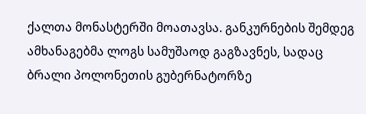ქალთა მონასტერში მოათავსა. განკურნების შემდეგ ამხანაგებმა ლოგს სამუშაოდ გაგზავნეს, სადაც ბრალი პოლონეთის გუბერნატორზე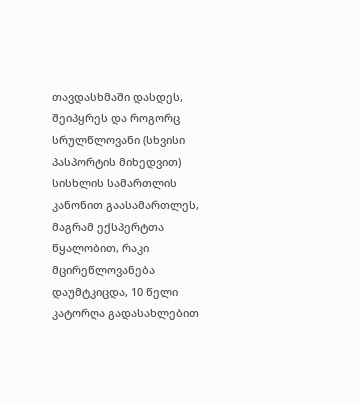თავდასხმაში დასდეს, შეიპყრეს და როგორც სრულწლოვანი (სხვისი პასპორტის მიხედვით) სისხლის სამართლის კანონით გაასამართლეს, მაგრამ ექსპერტთა წყალობით, რაკი მცირეწლოვანება დაუმტკიცდა, 10 წელი კატორღა გადასახლებით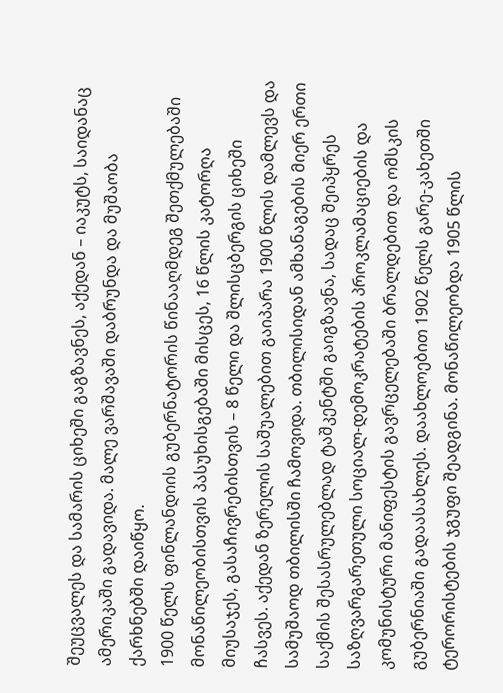შეუცვალეს და სამარის ციხეში გაგზავნეს, აქედან – იაკუტს, საიდანაც ამერიკაში გადავიდა. მალე ვარშავაში დაბრუნდა და მუშაობა ქარხნებში დაიწყო.
1900 წელს ფინლანდიის გუბერნატორის წინააღმდეგ შეთქმულებაში მონაწილეობისთვის პასუხისგებაში მისცეს, 16 წლის კატორღა მიუსაჯეს, გასაჩივრებისთვის – 8 წელი და შლისცბერგის ციხეში ჩასვეს. აქედან ზერელის საშუალებით გაიპარა 1900 წლის დამლევს და სამუშაოდ თბილისში ჩამოვიდა. თბილისიდან ამხანაგების მიერ ერთი საქმის შესასრულებლად ტაშკენტში გაიგზავნა, სადაც შეიპყრეს საზღვარგარეთული სოციალ-დემოკრატების პროკლამაციების და კომუნისტური მანიფესტის გავრცელებაში ბრალდებით და ომსკის გუბერნიაში გადაასახლეს. დაახლოებით 1902 წელს გარე-კახეთში ტერორისტების ჯგუფი შეადგინა. მონაწილეობდა 1905 წლის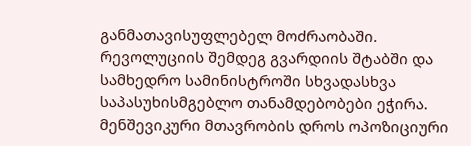განმათავისუფლებელ მოძრაობაში.
რევოლუციის შემდეგ გვარდიის შტაბში და სამხედრო სამინისტროში სხვადასხვა საპასუხისმგებლო თანამდებობები ეჭირა. მენშევიკური მთავრობის დროს ოპოზიციური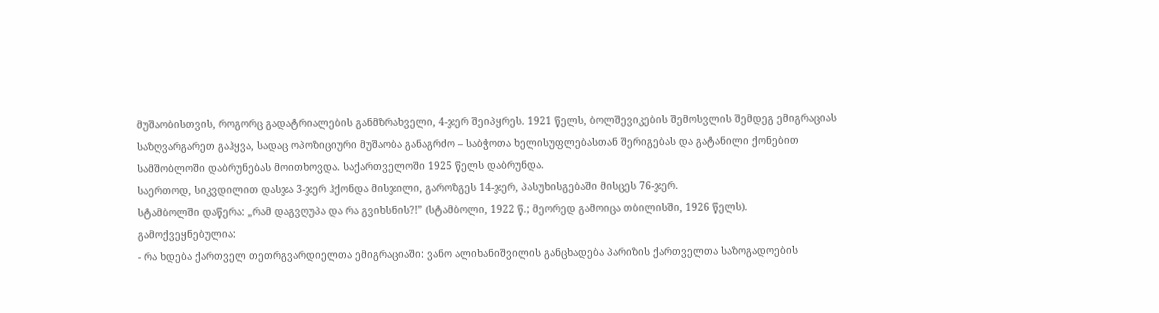მუშაობისთვის, როგორც გადატრიალების განმზრახველი, 4-ჯერ შეიპყრეს. 1921 წელს, ბოლშევიკების შემოსვლის შემდეგ ემიგრაციას საზღვარგარეთ გაჰყვა, სადაც ოპოზიციური მუშაობა განაგრძო – საბჭოთა ხელისუფლებასთან შერიგებას და გატანილი ქონებით სამშობლოში დაბრუნებას მოითხოვდა. საქართველოში 1925 წელს დაბრუნდა.
საერთოდ, სიკვდილით დასჯა 3-ჯერ ჰქონდა მისჯილი, გაროზგეს 14-ჯერ, პასუხისგებაში მისცეს 76-ჯერ.
სტამბოლში დაწერა: „რამ დაგვღუპა და რა გვიხსნის?!” (სტამბოლი, 1922 წ.; მეორედ გამოიცა თბილისში, 1926 წელს).
გამოქვეყნებულია:
- რა ხდება ქართველ თეთრგვარდიელთა ემიგრაციაში: ვანო ალიხანიშვილის განცხადება პარიზის ქართველთა საზოგადოების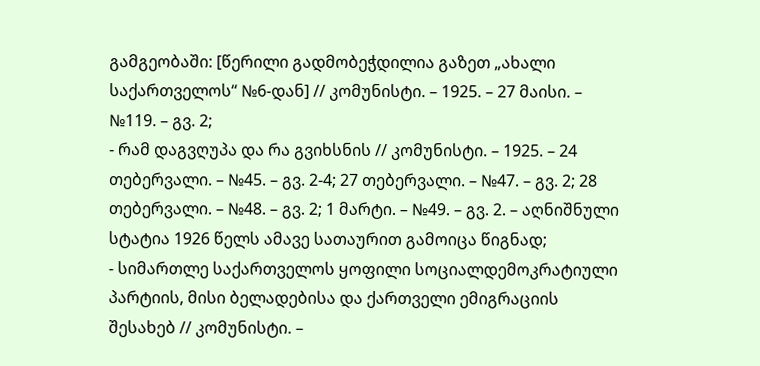გამგეობაში: [წერილი გადმობეჭდილია გაზეთ „ახალი საქართველოს“ №6-დან] // კომუნისტი. – 1925. – 27 მაისი. – №119. – გვ. 2;
- რამ დაგვღუპა და რა გვიხსნის // კომუნისტი. – 1925. – 24 თებერვალი. – №45. – გვ. 2-4; 27 თებერვალი. – №47. – გვ. 2; 28 თებერვალი. – №48. – გვ. 2; 1 მარტი. – №49. – გვ. 2. – აღნიშნული სტატია 1926 წელს ამავე სათაურით გამოიცა წიგნად;
- სიმართლე საქართველოს ყოფილი სოციალდემოკრატიული პარტიის, მისი ბელადებისა და ქართველი ემიგრაციის შესახებ // კომუნისტი. –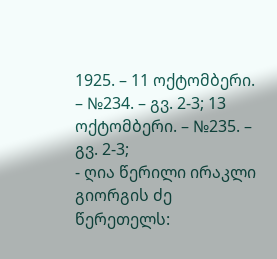1925. – 11 ოქტომბერი. – №234. – გვ. 2-3; 13 ოქტომბერი. – №235. – გვ. 2-3;
- ღია წერილი ირაკლი გიორგის ძე წერეთელს: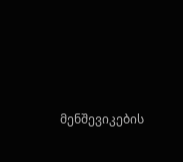მენშევიკების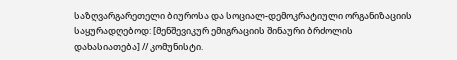საზღვარგარეთელი ბიუროსა და სოციალ-დემოკრატიული ორგანიზაციის საყურადღებოდ: [მენშევიკურ ემიგრაციის შინაური ბრძოლის დახასიათება] // კომუნისტი.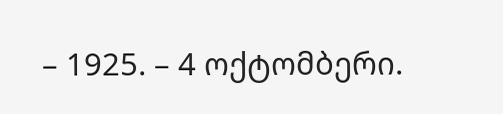– 1925. – 4 ოქტომბერი.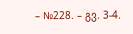– №228. – გვ. 3-4.